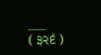___
( ੩੨੬ )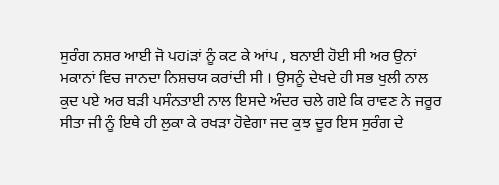ਸੁਰੰਗ ਨਸ਼ਰ ਆਈ ਜੋ ਪਹiੜਾਂ ਨੂੰ ਕਟ ਕੇ ਆਂਪ , ਬਨਾਈ ਹੋਈ ਸੀ ਅਰ ਉਨਾਂ ਮਕਾਨਾਂ ਵਿਚ ਜਾਨਦਾ ਨਿਸ਼ਚਯ ਕਰਾਂਦੀ ਸੀ । ਉਸਨੂੰ ਦੇਖਦੇ ਹੀ ਸਭ ਖੁਲੀ ਨਾਲ ਕੁਦ ਪਏ ਅਰ ਬੜੀ ਪਸੰਨਤਾਈ ਨਾਲ ਇਸਦੇ ਅੰਦਰ ਚਲੇ ਗਏ ਕਿ ਰਾਵਣ ਨੇ ਜਰੂਰ ਸੀਤਾ ਜੀ ਨੂੰ ਇਥੇ ਹੀ ਲੁਕਾ ਕੇ ਰਖੜਾ ਹੋਵੇਗਾ ਜਦ ਕੁਝ ਦੂਰ ਇਸ ਸੁਰੰਗ ਦੇ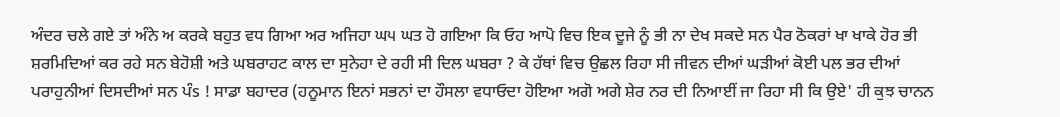ਅੰਦਰ ਚਲੇ ਗਏ ਤਾਂ ਅੰਨੇ ਅ ਕਰਕੇ ਬਹੁਤ ਵਧ ਗਿਆ ਅਰ ਅਜਿਹਾ ਘ੫ ਘਤ ਹੋ ਗਇਆ ਕਿ ਓਹ ਆਪੋ ਵਿਚ ਇਕ ਦੂਜੇ ਨੂੰ ਭੀ ਨਾ ਦੇਖ ਸਕਦੇ ਸਨ ਪੈਰ ਠੋਕਰਾਂ ਖਾ ਖਾਕੇ ਹੋਰ ਭੀ ਸ਼ਰਮਿਦਿਆਂ ਕਰ ਰਹੇ ਸਨ ਬੇਹੋਸ਼ੀ ਅਤੇ ਘਬਰਾਹਟ ਕਾਲ ਦਾ ਸੁਨੇਹਾ ਦੇ ਰਹੀ ਸੀ ਦਿਲ ਘਬਰਾ ? ਕੇ ਹੱਥਾਂ ਵਿਚ ਉਛਲ ਰਿਹਾ ਸੀ ਜੀਵਨ ਦੀਆਂ ਘੜੀਆਂ ਕੋਈ ਪਲ ਭਰ ਦੀਆਂ ਪਰਾਹੁਨੀਆਂ ਦਿਸਦੀਆਂ ਸਨ ਪੰs ! ਸਾਡਾ ਬਹਾਦਰ (ਹਨੂਮਾਨ ਇਨਾਂ ਸਭਨਾਂ ਦਾ ਹੌਸਲਾ ਵਧਾਓਦਾ ਹੋਇਆ ਅਗੋ ਅਗੇ ਸ਼ੇਰ ਨਰ ਦੀ ਨਿਆਈਂ ਜਾ ਰਿਹਾ ਸੀ ਕਿ ਉਏ' ਹੀ ਕੁਝ ਚਾਨਨ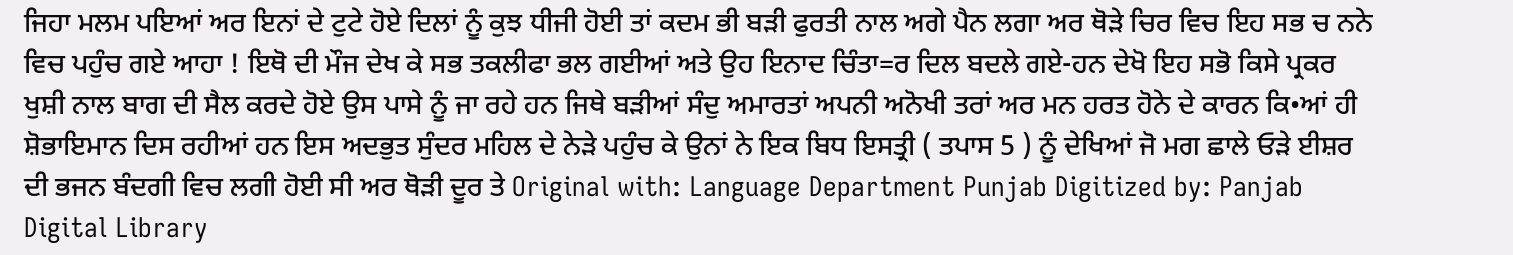ਜਿਹਾ ਮਲਮ ਪਇਆਂ ਅਰ ਇਨਾਂ ਦੇ ਟੁਟੇ ਹੋਏ ਦਿਲਾਂ ਨੂੰ ਕੁਝ ਧੀਜੀ ਹੋਈ ਤਾਂ ਕਦਮ ਭੀ ਬੜੀ ਫੁਰਤੀ ਨਾਲ ਅਗੇ ਪੈਨ ਲਗਾ ਅਰ ਥੋੜੇ ਚਿਰ ਵਿਚ ਇਹ ਸਭ ਚ ਨਨੇ ਵਿਚ ਪਹੁੰਚ ਗਏ ਆਹਾ ! ਇਥੋ ਦੀ ਮੌਜ ਦੇਖ ਕੇ ਸਭ ਤਕਲੀਫਾ ਭਲ ਗਈਆਂ ਅਤੇ ਉਹ ਇਨਾਦ ਚਿੰਤਾ=ਰ ਦਿਲ ਬਦਲੇ ਗਏ-ਹਨ ਦੇਖੋ ਇਹ ਸਭੋ ਕਿਸੇ ਪ੍ਰਕਰ ਖੁਸ਼ੀ ਨਾਲ ਬਾਗ ਦੀ ਸੈਲ ਕਰਦੇ ਹੋਏ ਉਸ ਪਾਸੇ ਨੂੰ ਜਾ ਰਹੇ ਹਨ ਜਿਥੇ ਬੜੀਆਂ ਸੰਦੁ ਅਮਾਰਤਾਂ ਅਪਨੀ ਅਨੋਖੀ ਤਰਾਂ ਅਰ ਮਨ ਹਰਤ ਹੋਨੇ ਦੇ ਕਾਰਨ ਕਿ•ਆਂ ਹੀ ਸ਼ੋਭਾਇਮਾਨ ਦਿਸ ਰਹੀਆਂ ਹਨ ਇਸ ਅਦਭੁਤ ਸੁੰਦਰ ਮਹਿਲ ਦੇ ਨੇੜੇ ਪਹੁੰਚ ਕੇ ਉਨਾਂ ਨੇ ਇਕ ਬਿਧ ਇਸਤ੍ਰੀ ( ਤਪਾਸ 5 ) ਨੂੰ ਦੇਖਿਆਂ ਜੋ ਮਗ ਛਾਲੇ ਓੜੇ ਈਸ਼ਰ ਦੀ ਭਜਨ ਬੰਦਗੀ ਵਿਚ ਲਗੀ ਹੋਈ ਸੀ ਅਰ ਥੋੜੀ ਦੂਰ ਤੇ Original with: Language Department Punjab Digitized by: Panjab Digital Library